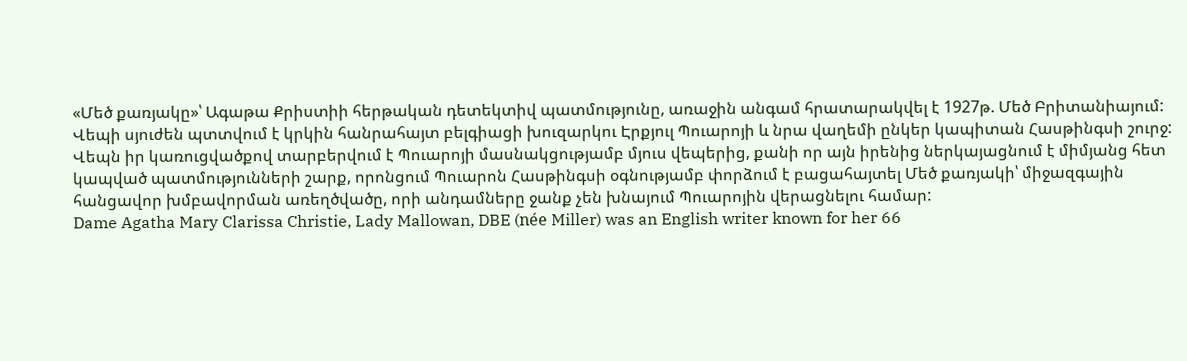«Մեծ քառյակը»՝ Ագաթա Քրիստիի հերթական դետեկտիվ պատմությունը, առաջին անգամ հրատարակվել է 1927թ. Մեծ Բրիտանիայում: Վեպի սյուժեն պտտվում է կրկին հանրահայտ բելգիացի խուզարկու Էրքյուլ Պուարոյի և նրա վաղեմի ընկեր կապիտան Հասթինգսի շուրջ: Վեպն իր կառուցվածքով տարբերվում է Պուարոյի մասնակցությամբ մյուս վեպերից, քանի որ այն իրենից ներկայացնում է միմյանց հետ կապված պատմությունների շարք, որոնցում Պուարոն Հասթինգսի օգնությամբ փորձում է բացահայտել Մեծ քառյակի՝ միջազգային հանցավոր խմբավորման առեղծվածը, որի անդամները ջանք չեն խնայում Պուարոյին վերացնելու համար:
Dame Agatha Mary Clarissa Christie, Lady Mallowan, DBE (née Miller) was an English writer known for her 66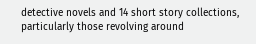detective novels and 14 short story collections, particularly those revolving around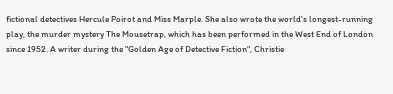fictional detectives Hercule Poirot and Miss Marple. She also wrote the world's longest-running play, the murder mystery The Mousetrap, which has been performed in the West End of London since 1952. A writer during the "Golden Age of Detective Fiction", Christie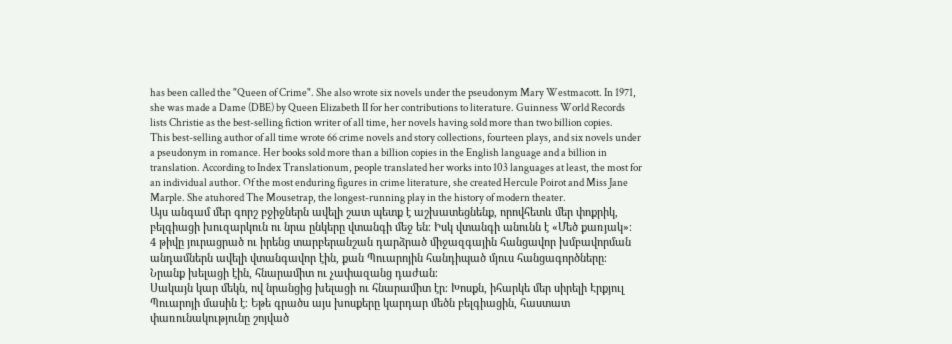has been called the "Queen of Crime". She also wrote six novels under the pseudonym Mary Westmacott. In 1971, she was made a Dame (DBE) by Queen Elizabeth II for her contributions to literature. Guinness World Records lists Christie as the best-selling fiction writer of all time, her novels having sold more than two billion copies.
This best-selling author of all time wrote 66 crime novels and story collections, fourteen plays, and six novels under a pseudonym in romance. Her books sold more than a billion copies in the English language and a billion in translation. According to Index Translationum, people translated her works into 103 languages at least, the most for an individual author. Of the most enduring figures in crime literature, she created Hercule Poirot and Miss Jane Marple. She atuhored The Mousetrap, the longest-running play in the history of modern theater.
Այս անգամ մեր գորշ բջիջներն ավելի շատ պետք է աշխատեցնենք, որովհետև մեր փոքրիկ, բելգիացի խուզարկուն ու նրա ընկերը վտանգի մեջ են։ Իսկ վտանգի անունն է «Մեծ քառյակ»։
4 թիվը յուրացրած ու իրենց տարբերանշան դարձրած միջազգային հանցավոր խմբավորման անդամներն ավելի վտանգավոր էին, քան Պուարոյին հանդիպած մյուս հանցագործները։ Նրանք խելացի էին, հնարամիտ ու չափազանց դաժան։
Սակայն կար մեկն, ով նրանցից խելացի ու հնարամիտ էր։ Խոսքն, իհարկե մեր սիրելի Էրքյուլ Պուարոյի մասին է։ Եթե գրածս այս խոսքերը կարդար մեծն բելգիացին, հաստատ փառունակությունը շոյված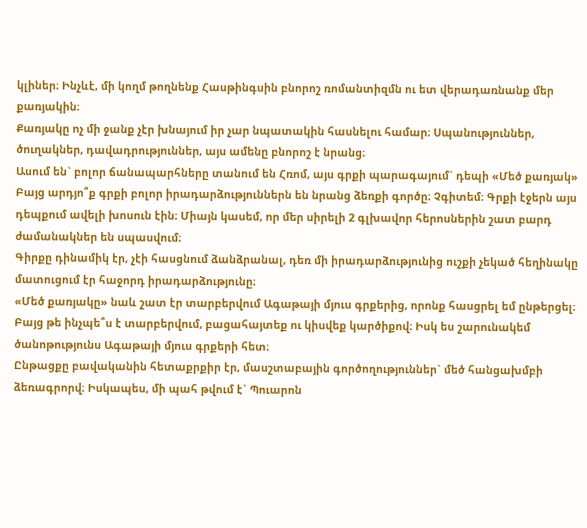կլիներ։ Ինչևէ, մի կողմ թողնենք Հասթինգսին բնորոշ ռոմանտիզմն ու ետ վերադառնանք մեր քառյակին։
Քառյակը ոչ մի ջանք չէր խնայում իր չար նպատակին հասնելու համար։ Սպանություններ, ծուղակներ, դավադրություններ, այս ամենը բնորոշ է նրանց։
Ասում են` բոլոր ճանապարհները տանում են Հռոմ, այս գրքի պարագայում` դեպի «Մեծ քառյակ»
Բայց արդյո՞ք գրքի բոլոր իրադարձություններն են նրանց ձեռքի գործը։ Չգիտեմ։ Գրքի էջերն այս դեպքում ավելի խոսուն էին։ Միայն կասեմ, որ մեր սիրելի 2 գլխավոր հերոսներին շատ բարդ ժամանակներ են սպասվում։
Գիրքը դինամիկ էր, չէի հասցնում ձանձրանալ, դեռ մի իրադարձությունից ուշքի չեկած հեղինակը մատուցում էր հաջորդ իրադարձությունը։
«Մեծ քառյակը» նաև շատ էր տարբերվում Ագաթայի մյուս գրքերից, որոնք հասցրել եմ ընթերցել։ Բայց թե ինչպե՞ս է տարբերվում, բացահայտեք ու կիսվեք կարծիքով։ Իսկ ես շարունակեմ ծանոթությունս Ագաթայի մյուս գրքերի հետ։
Ընթացքը բավականին հետաքրքիր էր, մասշտաբային գործողություններ` մեծ հանցախմբի ձեռագրորվ։ Իսկապես, մի պահ թվում է` Պուարոն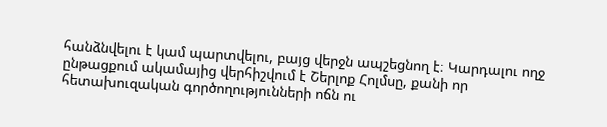հանձնվելու է կամ պարտվելու, բայց վերջն ապշեցնող է։ Կարդալու ողջ ընթացքում ակամայից վերհիշվում է Շերլոք Հոլմսը, քանի որ հետախուզական գործողությունների ոճն ու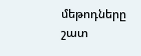մեթոդները շատ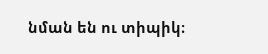նման են ու տիպիկ։